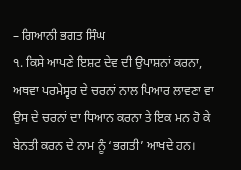– ਗਿਆਨੀ ਭਗਤ ਸਿੰਘ
੧. ਕਿਸੇ ਆਪਣੇ ਇਸ਼ਟ ਦੇਵ ਦੀ ਉਪਾਸ਼ਨਾਂ ਕਰਨਾ, ਅਥਵਾ ਪਰਮੇਸ੍ਵਰ ਦੇ ਚਰਨਾਂ ਨਾਲ ਪਿਆਰ ਲਾਵਣਾ ਵਾ ਉਸ ਦੇ ਚਰਨਾਂ ਦਾ ਧਿਆਨ ਕਰਨਾ ਤੇ ਇਕ ਮਨ ਹੋ ਕੇ ਬੇਨਤੀ ਕਰਨ ਦੇ ਨਾਮ ਨੂੰ ‘ਭਗਤੀ’ ਆਖਦੇ ਹਨ।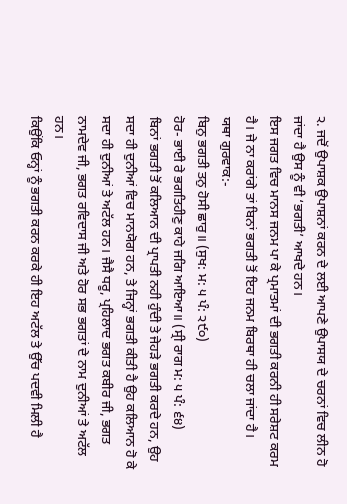੨. ਜਦੋਂ ਉਪਾਸ਼ਕ ਉਪਾਸ਼ਨਾਂ ਕਰਨ ਦੇ ਲਈ ਆਪਣੇ ਉਪਾਸਯ ਦੇ ਚਰਨਾਂ ਵਿਚ ਲੀਨ ਹੋ ਜਾਂਦਾ ਹੈ ਉਸ ਨੂੰ ਵੀ ‘ਭਗਤੀ’ ਆਖਦੇ ਹਨ।
ਇਸ ਜਗਤ ਵਿਚ ਮਾਨਸ ਜਨਮ ਪਾ ਕੇ ਪ੍ਰਮਾਤਮਾਂ ਦੀ ਭਗਤੀ ਕਰਨੀ ਹੀ ਸਰੇਸ਼ਟ ਕਰਮ ਹੈ। ਜੇ ਨਾ ਕਰਾਂਗੇ ਤਾਂ ਬਿਨਾਂ ਭਗਤੀ ਤੋਂ ਇਹ ਜਨਮ ਬਿਰਥਾ ਹੀ ਚਲਾ ਜਾਂਦਾ ਹੈ।
ਯਥਾ ਗੁਰਵਾਕ:-
ਬਿਨੁ ਭਗਤੀ ਤਨੁ ਹੋਸੀ ਛਾਰੁ॥ (ਸੁਖ: ਮ: ੫ ਪੰ: ੨੯੦)
ਹੋਰ- ਭਾਈ ਰੇ ਭਗਤਿਹੀਣੁ ਕਾਹੇ ਜਗਿ ਆਇਆ॥ (ਸ੍ਰੀ ਰਾਗ ਮ: ੫ ਪੰ: ੬੪)
ਬਿਨਾਂ ਭਗਤੀ ਤੋਂ ਕਲਿਆਨ ਦੀ ਪ੍ਰਾਪਤੀ ਨਹੀ ਹੁੰਦੀ ਤੇ ਜੇਹੜੇ ਭਗਤੀ ਕਰਦੇ ਹਨ, ਉਹ ਸਦਾ ਹੀ ਦੁਨੀਆਂ ਵਿਚ ਮਾਨਯੋਗ ਹਨ, ਤੇ ਜਿਨ੍ਹਾਂ ਭਗਤੀ ਕੀਤੀ ਹੈ ਉਹ ਕਲਿਆਨ ਹੋ ਕੇ ਸਦਾ ਹੀ ਦੁਨੀਆਂ ਤੇ ਅਟੱਲ ਹਨ। ਜੈਸੈ ਧਰੂ, ਪ੍ਰਹਿਲਾਦ ਭਗਤ ਕਬੀਰ ਜੀ, ਭਗਤ ਨਾਮਦੇਵ ਜੀ, ਭਗਤ ਰਵਿਦਾਸ ਜੀ ਅਤੇ ਹੋਰ ਸਭ ਭਗਤਾਂ ਦੇ ਨਾਮ ਦੁਨੀਆਂ ਤੇ ਅਟੱਲ ਹਨ।
ਕਿਉਂਕਿ ਓਨ੍ਹਾਂ ਨੂੰ ਭਗਤੀ ਕਰਨ ਕਰਕੇ ਹੀ ਇਹ ਅਟੱਲ ਤੇ ਉੱਚ ਪਦਵੀ ਮਿਲੀ ਹੈ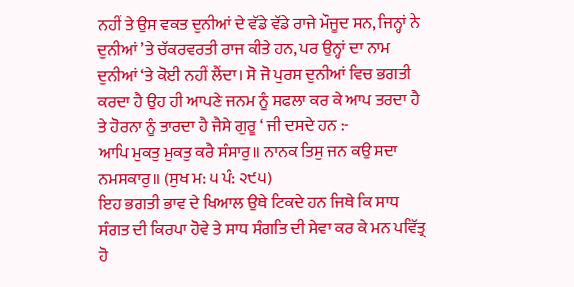ਨਹੀਂ ਤੇ ਉਸ ਵਕਤ ਦੁਨੀਆਂ ਦੇ ਵੱਡੇ ਵੱਡੇ ਰਾਜੇ ਮੌਜੂਦ ਸਨ, ਜਿਨ੍ਹਾਂ ਨੇ ਦੁਨੀਆਂ ’ਤੇ ਚੱਕਰਵਰਤੀ ਰਾਜ ਕੀਤੇ ਹਨ, ਪਰ ਉਨ੍ਹਾਂ ਦਾ ਨਾਮ ਦੁਨੀਆਂ ‘ਤੇ ਕੋਈ ਨਹੀਂ ਲੈਂਦਾ। ਸੋ ਜੋ ਪੁਰਸ ਦੁਨੀਆਂ ਵਿਚ ਭਗਤੀ ਕਰਦਾ ਹੈ ਉਹ ਹੀ ਆਪਣੇ ਜਨਮ ਨੂੰ ਸਫਲਾ ਕਰ ਕੇ ਆਪ ਤਰਦਾ ਹੈ ਤੇ ਹੋਰਨਾ ਨੂੰ ਤਾਰਦਾ ਹੈ ਜੈਸੇ ਗੁਰੂ ‘ ਜੀ ਦਸਦੇ ਹਨ :-
ਆਪਿ ਮੁਕਤੁ ਮੁਕਤੁ ਕਰੈ ਸੰਸਾਰੁ॥ ਨਾਨਕ ਤਿਸੁ ਜਨ ਕਉ ਸਦਾ ਨਮਸਕਾਰੁ॥ (ਸੁਖ ਮ: ੫ ਪੰ: ੨੯੫)
ਇਹ ਭਗਤੀ ਭਾਵ ਦੇ ਖਿਆਲ ਉਥੇ ਟਿਕਦੇ ਹਨ ਜਿਥੇ ਕਿ ਸਾਧ ਸੰਗਤ ਦੀ ਕਿਰਪਾ ਹੋਵੇ ਤੇ ਸਾਧ ਸੰਗਤਿ ਦੀ ਸੇਵਾ ਕਰ ਕੇ ਮਨ ਪਵਿੱਤ੍ਰ ਹੋ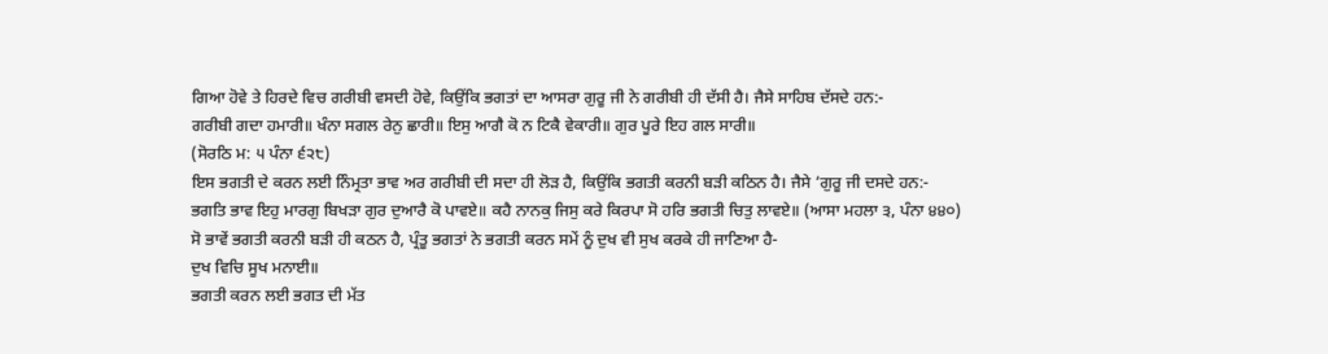ਗਿਆ ਹੋਵੇ ਤੇ ਹਿਰਦੇ ਵਿਚ ਗਰੀਬੀ ਵਸਦੀ ਹੋਵੇ, ਕਿਉਂਕਿ ਭਗਤਾਂ ਦਾ ਆਸਰਾ ਗੁਰੂ ਜੀ ਨੇ ਗਰੀਬੀ ਹੀ ਦੱਸੀ ਹੈ। ਜੈਸੇ ਸਾਹਿਬ ਦੱਸਦੇ ਹਨ:-
ਗਰੀਬੀ ਗਦਾ ਹਮਾਰੀ॥ ਖੰਨਾ ਸਗਲ ਰੇਨੁ ਛਾਰੀ॥ ਇਸੁ ਆਗੈ ਕੋ ਨ ਟਿਕੈ ਵੇਕਾਰੀ॥ ਗੁਰ ਪੂਰੇ ਇਹ ਗਲ ਸਾਰੀ॥
(ਸੋਰਠਿ ਮ: ੫ ਪੰਨਾ ੬੨੮)
ਇਸ ਭਗਤੀ ਦੇ ਕਰਨ ਲਈ ਨਿੰਮ੍ਰਤਾ ਭਾਵ ਅਰ ਗਰੀਬੀ ਦੀ ਸਦਾ ਹੀ ਲੋੜ ਹੈ, ਕਿਉਂਕਿ ਭਗਤੀ ਕਰਨੀ ਬੜੀ ਕਠਿਨ ਹੈ। ਜੈਸੇ ‘ਗੁਰੂ ਜੀ ਦਸਦੇ ਹਨ:-
ਭਗਤਿ ਭਾਵ ਇਹੁ ਮਾਰਗੁ ਬਿਖੜਾ ਗੁਰ ਦੁਆਰੈ ਕੋ ਪਾਵਏ॥ ਕਹੈ ਨਾਨਕੁ ਜਿਸੁ ਕਰੇ ਕਿਰਪਾ ਸੋ ਹਰਿ ਭਗਤੀ ਚਿਤੁ ਲਾਵਏ॥ (ਆਸਾ ਮਹਲਾ ੩, ਪੰਨਾ ੪੪੦)
ਸੋ ਭਾਵੇਂ ਭਗਤੀ ਕਰਨੀ ਬੜੀ ਹੀ ਕਠਨ ਹੈ, ਪ੍ਰੰਤੂ ਭਗਤਾਂ ਨੇ ਭਗਤੀ ਕਰਨ ਸਮੇਂ ਨੂੰ ਦੁਖ ਵੀ ਸੁਖ ਕਰਕੇ ਹੀ ਜਾਣਿਆ ਹੈ-
ਦੁਖ ਵਿਚਿ ਸੂਖ ਮਨਾਈ॥
ਭਗਤੀ ਕਰਨ ਲਈ ਭਗਤ ਦੀ ਮੱਤ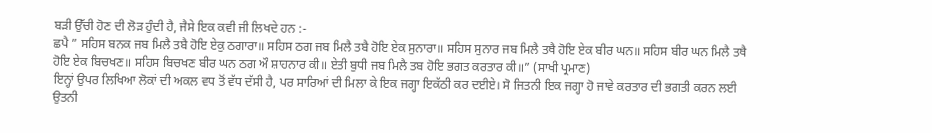ਬੜੀ ਉੱਚੀ ਹੋਣ ਦੀ ਲੋੜ ਹੁੰਦੀ ਹੈ, ਜੈਸੇ ਇਕ ਕਵੀ ਜੀ ਲਿਖਦੇ ਹਨ :-
ਛਪੈ ” ਸਹਿਸ ਬਨਕ ਜਬ ਮਿਲੈ ਤਬੈ ਹੋਇ ਏਕੁ ਠਗਾਰਾ॥ ਸਹਿਸ ਠਗ ਜਬ ਮਿਲੈ ਤਬੈ ਹੋਇ ਏਕ ਸੁਨਾਰਾ॥ ਸਹਿਸ ਸੁਨਾਰ ਜਬ ਮਿਲੈ ਤਥੈ ਹੋਇ ਏਕ ਬੀਰ ਘਨ॥ ਸਹਿਸ ਬੀਰ ਘਨ ਮਿਲੈ ਤਥੈ ਹੋਇ ਏਕ ਬਿਚਖਣ॥ ਸਹਿਸ ਬਿਚਖਣ ਬੀਰ ਘਨ ਠਗ ਔ ਸ਼ਾਹਨਾਰ ਕੀ॥ ਏਤੀ ਬੁਧੀ ਜਬ ਮਿਲੈ ਤਬ ਹੋਇ ਭਗਤ ਕਰਤਾਰ ਕੀ॥” (ਸਾਖੀ ਪ੍ਰਮਾਣ)
ਇਨ੍ਹਾਂ ਉਪਰ ਲਿਖਿਆ ਲੋਕਾਂ ਦੀ ਅਕਲ ਵਧ ਤੋਂ ਵੱਧ ਦੱਸੀ ਹੈ, ਪਰ ਸਾਰਿਆਂ ਦੀ ਮਿਲਾ ਕੇ ਇਕ ਜਗ੍ਹਾ ਇਕੱਠੀ ਕਰ ਦਈਏ। ਸੋ ਜਿਤਨੀ ਇਕ ਜਗ੍ਹਾ ਹੋ ਜਾਵੇ ਕਰਤਾਰ ਦੀ ਭਗਤੀ ਕਰਨ ਲਈ ਉਤਨੀ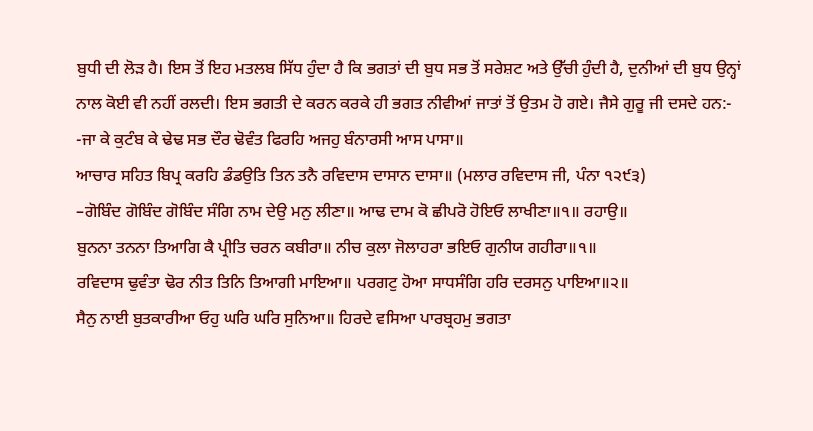ਬੁਧੀ ਦੀ ਲੋੜ ਹੈ। ਇਸ ਤੋਂ ਇਹ ਮਤਲਬ ਸਿੱਧ ਹੁੰਦਾ ਹੈ ਕਿ ਭਗਤਾਂ ਦੀ ਬੁਧ ਸਭ ਤੋਂ ਸਰੇਸ਼ਟ ਅਤੇ ਉੱਚੀ ਹੁੰਦੀ ਹੈ, ਦੁਨੀਆਂ ਦੀ ਬੁਧ ਉਨ੍ਹਾਂ ਨਾਲ ਕੋਈ ਵੀ ਨਹੀਂ ਰਲਦੀ। ਇਸ ਭਗਤੀ ਦੇ ਕਰਨ ਕਰਕੇ ਹੀ ਭਗਤ ਨੀਵੀਆਂ ਜਾਤਾਂ ਤੋਂ ਉਤਮ ਹੋ ਗਏ। ਜੈਸੇ ਗੁਰੂ ਜੀ ਦਸਦੇ ਹਨ:-
-ਜਾ ਕੇ ਕੁਟੰਬ ਕੇ ਢੇਢ ਸਭ ਦੌਰ ਢੋਵੰਤ ਫਿਰਹਿ ਅਜਹੁ ਬੰਨਾਰਸੀ ਆਸ ਪਾਸਾ॥
ਆਚਾਰ ਸਹਿਤ ਬਿਪ੍ਰ ਕਰਹਿ ਡੰਡਉਤਿ ਤਿਨ ਤਨੈ ਰਵਿਦਾਸ ਦਾਸਾਨ ਦਾਸਾ॥ (ਮਲਾਰ ਰਵਿਦਾਸ ਜੀ, ਪੰਨਾ ੧੨੯੩)
–ਗੋਬਿੰਦ ਗੋਬਿੰਦ ਗੋਬਿੰਦ ਸੰਗਿ ਨਾਮ ਦੇਉ ਮਨੁ ਲੀਣਾ॥ ਆਢ ਦਾਮ ਕੋ ਛੀਪਰੋ ਹੋਇਓ ਲਾਖੀਣਾ॥੧॥ ਰਹਾਉ॥
ਬੁਨਨਾ ਤਨਨਾ ਤਿਆਗਿ ਕੈ ਪ੍ਰੀਤਿ ਚਰਨ ਕਬੀਰਾ॥ ਨੀਚ ਕੁਲਾ ਜੋਲਾਹਰਾ ਭਇਓ ਗੁਨੀਯ ਗਹੀਰਾ॥੧॥
ਰਵਿਦਾਸ ਢੁਵੰਤਾ ਢੋਰ ਨੀਤ ਤਿਨਿ ਤਿਆਗੀ ਮਾਇਆ॥ ਪਰਗਟੁ ਹੋਆ ਸਾਧਸੰਗਿ ਹਰਿ ਦਰਸਨੁ ਪਾਇਆ॥੨॥
ਸੈਨੁ ਨਾਈ ਬੁਤਕਾਰੀਆ ਓਹੁ ਘਰਿ ਘਰਿ ਸੁਨਿਆ॥ ਹਿਰਦੇ ਵਸਿਆ ਪਾਰਬ੍ਰਹਮੁ ਭਗਤਾ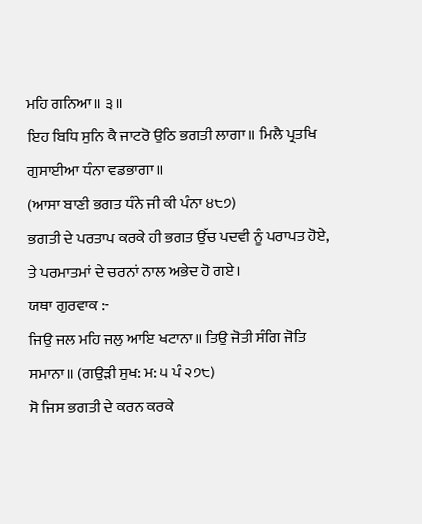ਮਹਿ ਗਨਿਆ॥ ੩॥
ਇਹ ਬਿਧਿ ਸੁਨਿ ਕੈ ਜਾਟਰੋ ਉਠਿ ਭਗਤੀ ਲਾਗਾ॥ ਮਿਲੈ ਪ੍ਰਤਖਿ ਗੁਸਾਈਆ ਧੰਨਾ ਵਡਭਾਗਾ॥
(ਆਸਾ ਬਾਣੀ ਭਗਤ ਧੰਨੇ ਜੀ ਕੀ ਪੰਨਾ ੪੮੭)
ਭਗਤੀ ਦੇ ਪਰਤਾਪ ਕਰਕੇ ਹੀ ਭਗਤ ਉੱਚ ਪਦਵੀ ਨੂੰ ਪਰਾਪਤ ਹੋਏ, ਤੇ ਪਰਮਾਤਮਾਂ ਦੇ ਚਰਨਾਂ ਨਾਲ ਅਭੇਦ ਹੋ ਗਏ।
ਯਥਾ ਗੁਰਵਾਕ :-
ਜਿਉ ਜਲ ਮਹਿ ਜਲੁ ਆਇ ਖਟਾਨਾ॥ ਤਿਉ ਜੋਤੀ ਸੰਗਿ ਜੋਤਿ ਸਮਾਨਾ॥ (ਗਉੜੀ ਸੁਖ: ਮ: ੫ ਪੰ ੨੭੮)
ਸੋ ਜਿਸ ਭਗਤੀ ਦੇ ਕਰਨ ਕਰਕੇ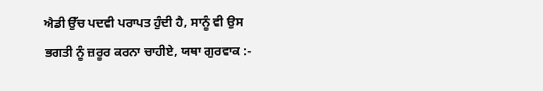ਐਡੀ ਉੱਚ ਪਦਵੀ ਪਰਾਪਤ ਹੁੰਦੀ ਹੈ, ਸਾਨੂੰ ਵੀ ਉਸ ਭਗਤੀ ਨੂੰ ਜ਼ਰੂਰ ਕਰਨਾ ਚਾਹੀਏ, ਯਥਾ ਗੁਰਵਾਕ :-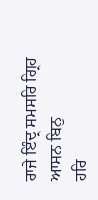ਰਾਜੇ ਇੰਦ੍ਰ ਸਮਸਰਿ ਗ੍ਰਿਹ ਆਸਨ ਬਿਨੁ
ਹਰਿ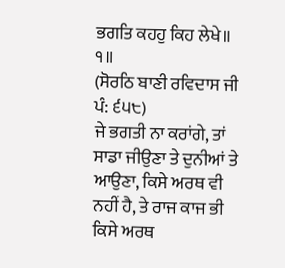ਭਗਤਿ ਕਹਹੁ ਕਿਹ ਲੇਖੇ॥ ੧॥
(ਸੋਰਠਿ ਬਾਣੀ ਰਵਿਦਾਸ ਜੀ ਪੰ: ੬੫੮)
ਜੇ ਭਗਤੀ ਨਾ ਕਰਾਂਗੇ, ਤਾਂ ਸਾਡਾ ਜੀਉਣਾ ਤੇ ਦੁਨੀਆਂ ਤੇ ਆਉਣਾ, ਕਿਸੇ ਅਰਥ ਵੀ ਨਹੀਂ ਹੈ, ਤੇ ਰਾਜ ਕਾਜ ਭੀ ਕਿਸੇ ਅਰਥ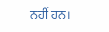ਨਹੀਂ ਹਨ।